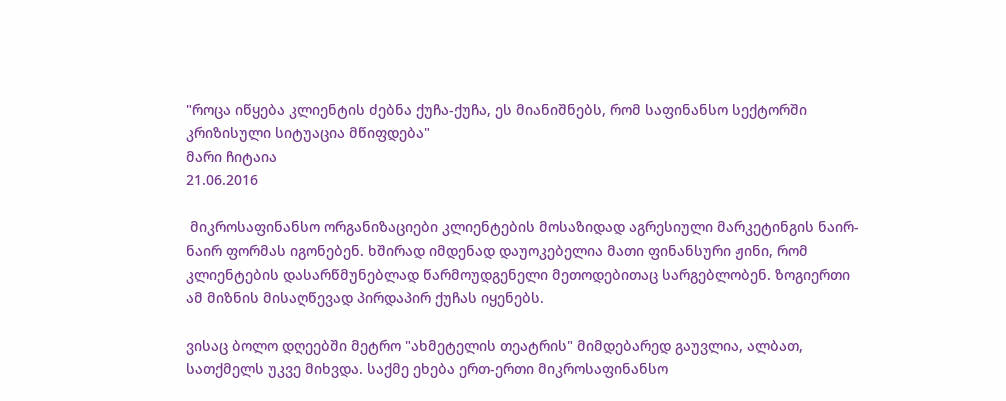"როცა იწყება კლიენტის ძებნა ქუჩა-ქუჩა, ეს მიანიშნებს, რომ საფინანსო სექტორში კრიზისული სიტუაცია მწიფდება"
მარი ჩიტაია
21.06.2016

 მიკროსაფინანსო ორგანიზაციები კლიენტების მოსაზიდად აგრესიული მარკეტინგის ნაირ-ნაირ ფორმას იგონებენ. ხშირად იმდენად დაუოკებელია მათი ფინანსური ჟინი, რომ კლიენტების დასარწმუნებლად წარმოუდგენელი მეთოდებითაც სარგებლობენ. ზოგიერთი ამ მიზნის მისაღწევად პირდაპირ ქუჩას იყენებს.

ვისაც ბოლო დღეებში მეტრო "ახმეტელის თეატრის" მიმდებარედ გაუვლია, ალბათ, სათქმელს უკვე მიხვდა. საქმე ეხება ერთ-ერთი მიკროსაფინანსო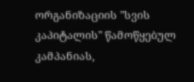ორგანიზაციის "სვის კაპიტალის" წამოწყებულ კამპანიას,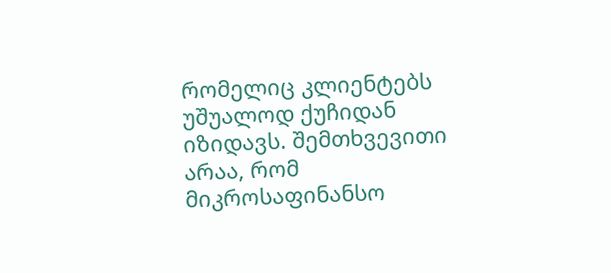რომელიც კლიენტებს უშუალოდ ქუჩიდან იზიდავს. შემთხვევითი არაა, რომ მიკროსაფინანსო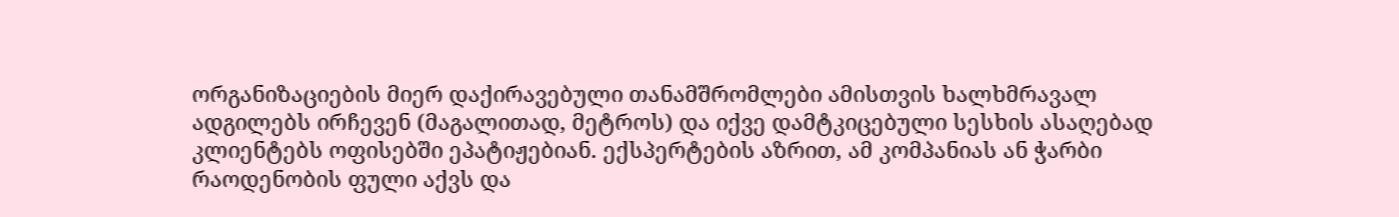ორგანიზაციების მიერ დაქირავებული თანამშრომლები ამისთვის ხალხმრავალ ადგილებს ირჩევენ (მაგალითად, მეტროს) და იქვე დამტკიცებული სესხის ასაღებად კლიენტებს ოფისებში ეპატიჟებიან. ექსპერტების აზრით, ამ კომპანიას ან ჭარბი რაოდენობის ფული აქვს და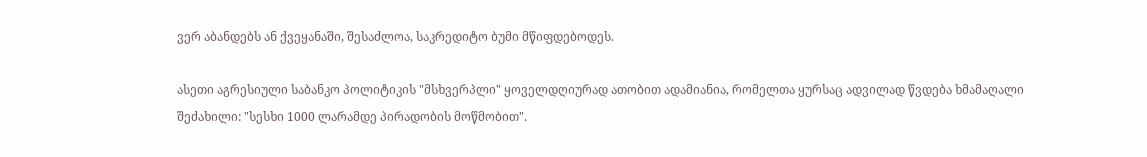ვერ აბანდებს ან ქვეყანაში, შესაძლოა, საკრედიტო ბუმი მწიფდებოდეს.

ასეთი აგრესიული საბანკო პოლიტიკის "მსხვერპლი" ყოველდღიურად ათობით ადამიანია, რომელთა ყურსაც ადვილად წვდება ხმამაღალი შეძახილი: "სესხი 1000 ლარამდე პირადობის მოწმობით".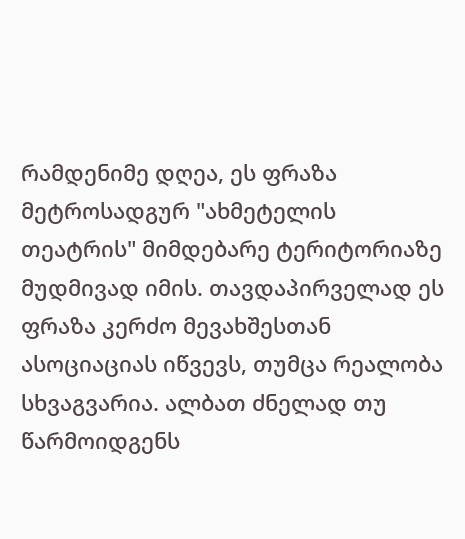რამდენიმე დღეა, ეს ფრაზა მეტროსადგურ "ახმეტელის თეატრის" მიმდებარე ტერიტორიაზე მუდმივად იმის. თავდაპირველად ეს ფრაზა კერძო მევახშესთან ასოციაციას იწვევს, თუმცა რეალობა სხვაგვარია. ალბათ ძნელად თუ წარმოიდგენს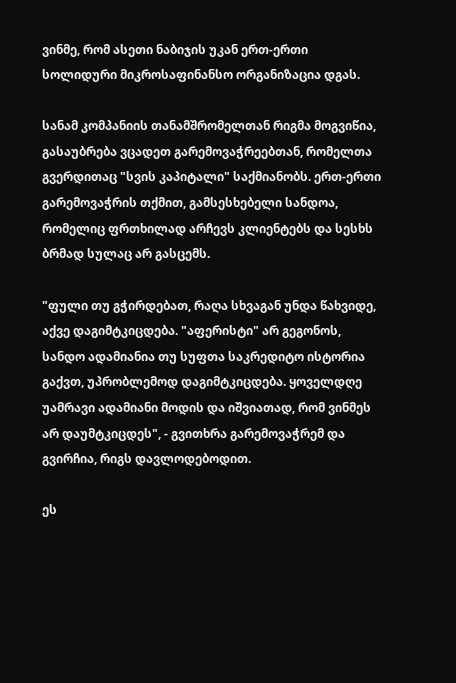ვინმე, რომ ასეთი ნაბიჯის უკან ერთ-ერთი სოლიდური მიკროსაფინანსო ორგანიზაცია დგას.

სანამ კომპანიის თანამშრომელთან რიგმა მოგვიწია, გასაუბრება ვცადეთ გარემოვაჭრეებთან, რომელთა გვერდითაც "სვის კაპიტალი" საქმიანობს. ერთ-ერთი გარემოვაჭრის თქმით, გამსესხებელი სანდოა, რომელიც ფრთხილად არჩევს კლიენტებს და სესხს ბრმად სულაც არ გასცემს.

"ფული თუ გჭირდებათ, რაღა სხვაგან უნდა წახვიდე, აქვე დაგიმტკიცდება. "აფერისტი" არ გეგონოს, სანდო ადამიანია თუ სუფთა საკრედიტო ისტორია გაქვთ, უპრობლემოდ დაგიმტკიცდება. ყოველდღე უამრავი ადამიანი მოდის და იშვიათად, რომ ვინმეს არ დაუმტკიცდეს", - გვითხრა გარემოვაჭრემ და გვირჩია, რიგს დავლოდებოდით.

ეს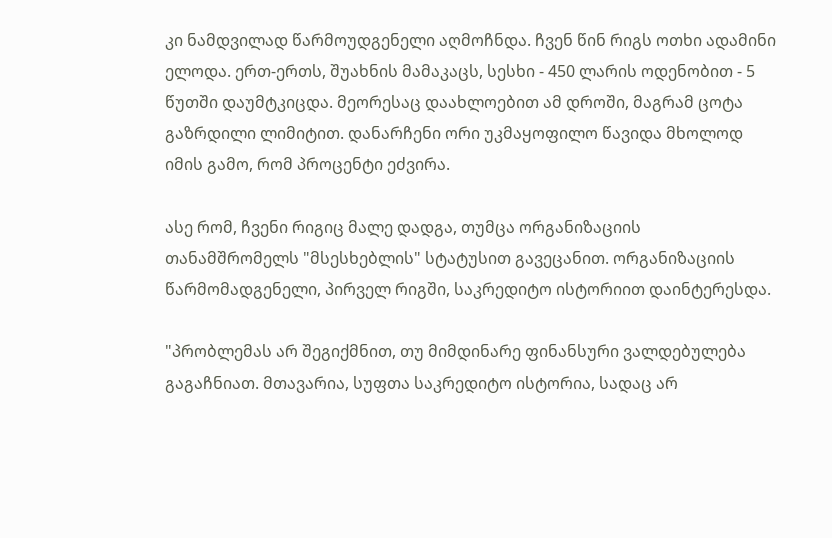კი ნამდვილად წარმოუდგენელი აღმოჩნდა. ჩვენ წინ რიგს ოთხი ადამინი ელოდა. ერთ-ერთს, შუახნის მამაკაცს, სესხი - 450 ლარის ოდენობით - 5 წუთში დაუმტკიცდა. მეორესაც დაახლოებით ამ დროში, მაგრამ ცოტა გაზრდილი ლიმიტით. დანარჩენი ორი უკმაყოფილო წავიდა მხოლოდ იმის გამო, რომ პროცენტი ეძვირა.

ასე რომ, ჩვენი რიგიც მალე დადგა, თუმცა ორგანიზაციის თანამშრომელს "მსესხებლის" სტატუსით გავეცანით. ორგანიზაციის წარმომადგენელი, პირველ რიგში, საკრედიტო ისტორიით დაინტერესდა.

"პრობლემას არ შეგიქმნით, თუ მიმდინარე ფინანსური ვალდებულება გაგაჩნიათ. მთავარია, სუფთა საკრედიტო ისტორია, სადაც არ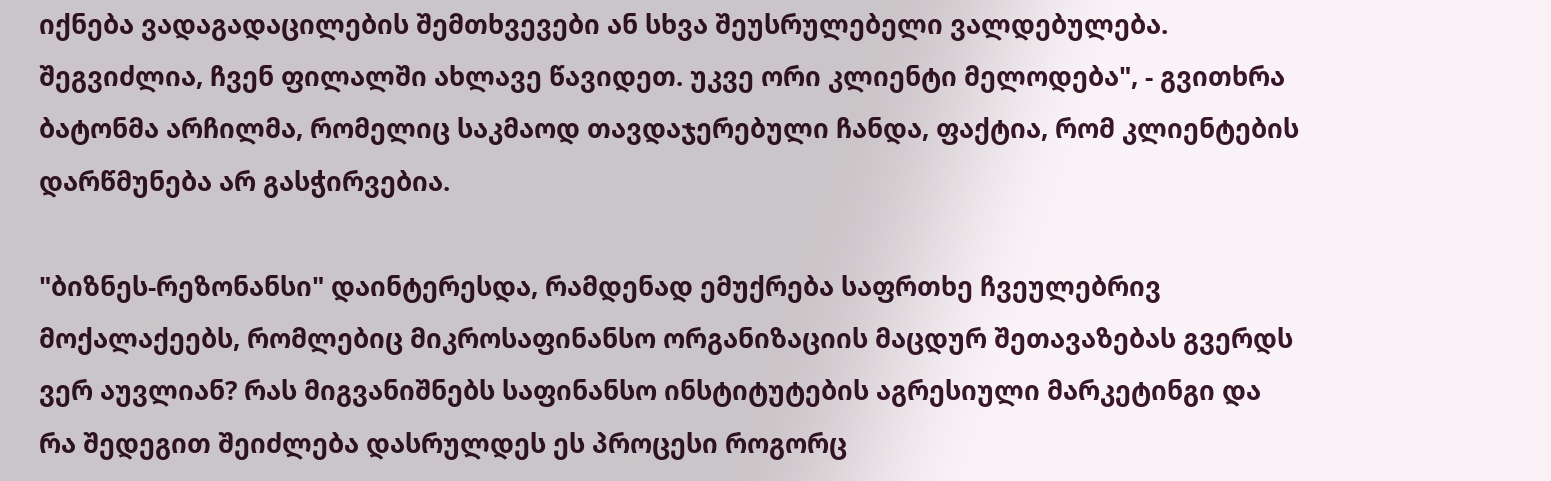იქნება ვადაგადაცილების შემთხვევები ან სხვა შეუსრულებელი ვალდებულება. შეგვიძლია, ჩვენ ფილალში ახლავე წავიდეთ. უკვე ორი კლიენტი მელოდება", - გვითხრა ბატონმა არჩილმა, რომელიც საკმაოდ თავდაჯერებული ჩანდა, ფაქტია, რომ კლიენტების დარწმუნება არ გასჭირვებია.

"ბიზნეს-რეზონანსი" დაინტერესდა, რამდენად ემუქრება საფრთხე ჩვეულებრივ მოქალაქეებს, რომლებიც მიკროსაფინანსო ორგანიზაციის მაცდურ შეთავაზებას გვერდს ვერ აუვლიან? რას მიგვანიშნებს საფინანსო ინსტიტუტების აგრესიული მარკეტინგი და რა შედეგით შეიძლება დასრულდეს ეს პროცესი როგორც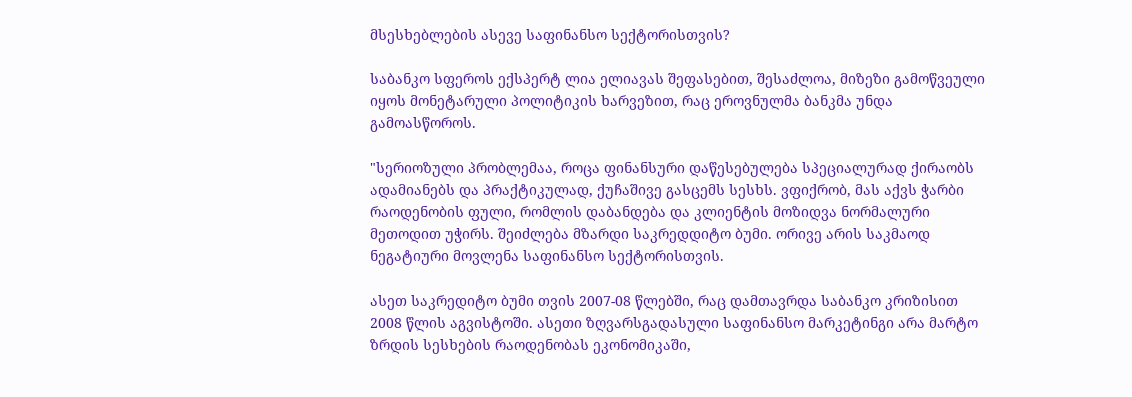მსესხებლების ასევე საფინანსო სექტორისთვის?

საბანკო სფეროს ექსპერტ ლია ელიავას შეფასებით, შესაძლოა, მიზეზი გამოწვეული იყოს მონეტარული პოლიტიკის ხარვეზით, რაც ეროვნულმა ბანკმა უნდა გამოასწოროს.

"სერიოზული პრობლემაა, როცა ფინანსური დაწესებულება სპეციალურად ქირაობს ადამიანებს და პრაქტიკულად, ქუჩაშივე გასცემს სესხს. ვფიქრობ, მას აქვს ჭარბი რაოდენობის ფული, რომლის დაბანდება და კლიენტის მოზიდვა ნორმალური მეთოდით უჭირს. შეიძლება მზარდი საკრედდიტო ბუმი. ორივე არის საკმაოდ ნეგატიური მოვლენა საფინანსო სექტორისთვის.

ასეთ საკრედიტო ბუმი თვის 2007-08 წლებში, რაც დამთავრდა საბანკო კრიზისით 2008 წლის აგვისტოში. ასეთი ზღვარსგადასული საფინანსო მარკეტინგი არა მარტო ზრდის სესხების რაოდენობას ეკონომიკაში,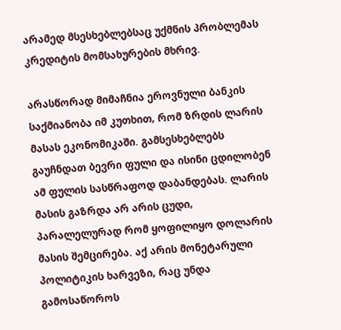არამედ მსესხებლებსაც უქმნის პრობლემას კრედიტის მომსახურების მხრივ.

არასწორად მიმაჩნია ეროვნული ბანკის საქმიანობა იმ კუთხით, რომ ზრდის ლარის მასას ეკონომიკაში. გამსესხებლებს გაუჩნდათ ბევრი ფული და ისინი ცდილობენ ამ ფულის სასწრაფოდ დაბანდებას. ლარის მასის გაზრდა არ არის ცუდი, პარალელურად რომ ყოფილიყო დოლარის მასის შემცირება. აქ არის მონეტარული პოლიტიკის ხარვეზი, რაც უნდა გამოსაწოროს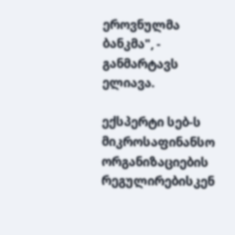ეროვნულმა ბანკმა", - განმარტავს ელიავა.

ექსპერტი სებ-ს მიკროსაფინანსო ორგანიზაციების რეგულირებისკენ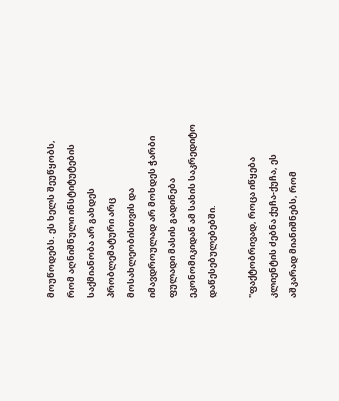მოუწოდებს. ეს ხელს შეუწყობს, რომ აღნიშნული ინსტიტუტების საქმიანობა არ გახდეს პრობლემატური არც მოსახლეობისთვის და იმავდროულად არ მოხდეს ჭარბი ფულადი მასის გადინება ეკონომიკიდან ამ სახის საკრედიტო დაწესებულებებში.

"ფაქტობრივად, როცა იწყება კლიენტის ძებნა ქუჩა-ქუჩა, ეს აშკარად მიანიშნებს, რომ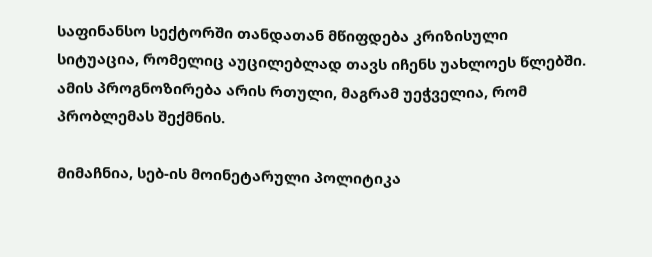საფინანსო სექტორში თანდათან მწიფდება კრიზისული სიტუაცია, რომელიც აუცილებლად თავს იჩენს უახლოეს წლებში. ამის პროგნოზირება არის რთული, მაგრამ უეჭველია, რომ პრობლემას შექმნის.

მიმაჩნია, სებ-ის მოინეტარული პოლიტიკა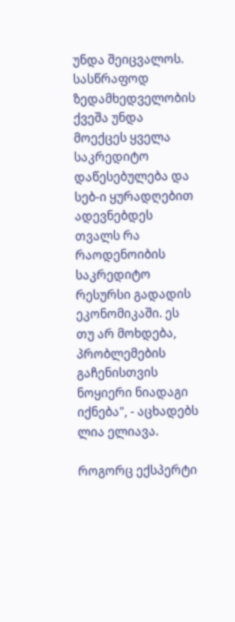უნდა შეიცვალოს. სასწრაფოდ ზედამხედველობის ქვეშა უნდა მოექცეს ყველა საკრედიტო დაწესებულება და სებ-ი ყურადღებით ადევნებდეს თვალს რა რაოდენოიბის საკრედიტო რესურსი გადადის ეკონომიკაში. ეს თუ არ მოხდება, პრობლემების გაჩენისთვის ნოყიერი ნიადაგი იქნება", - აცხადებს ლია ელიავა.

როგორც ექსპერტი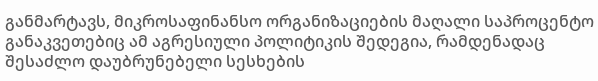განმარტავს, მიკროსაფინანსო ორგანიზაციების მაღალი საპროცენტო განაკვეთებიც ამ აგრესიული პოლიტიკის შედეგია, რამდენადაც შესაძლო დაუბრუნებელი სესხების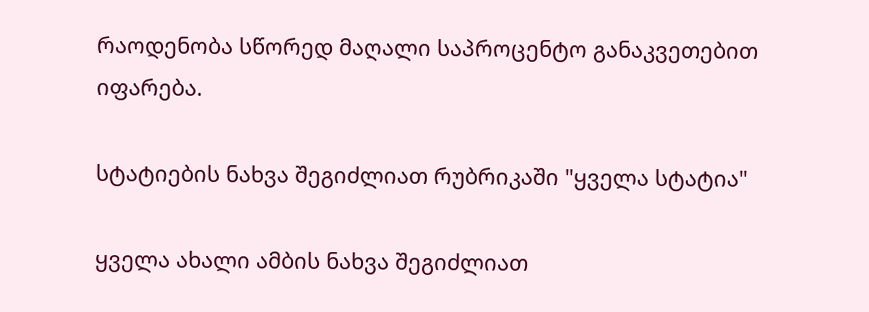რაოდენობა სწორედ მაღალი საპროცენტო განაკვეთებით იფარება.

სტატიების ნახვა შეგიძლიათ რუბრიკაში "ყველა სტატია"

ყველა ახალი ამბის ნახვა შეგიძლიათ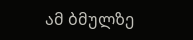ამ ბმულზე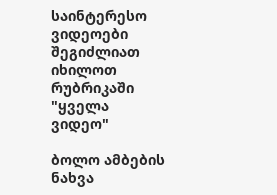საინტერესო ვიდეოები შეგიძლიათ იხილოთ რუბრიკაში "ყველა ვიდეო"

ბოლო ამბების ნახვა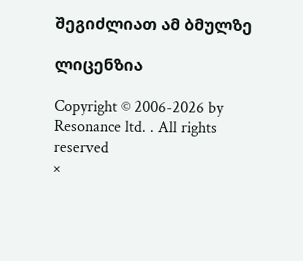შეგიძლიათ ამ ბმულზე

ლიცენზია

Copyright © 2006-2026 by Resonance ltd. . All rights reserved
×